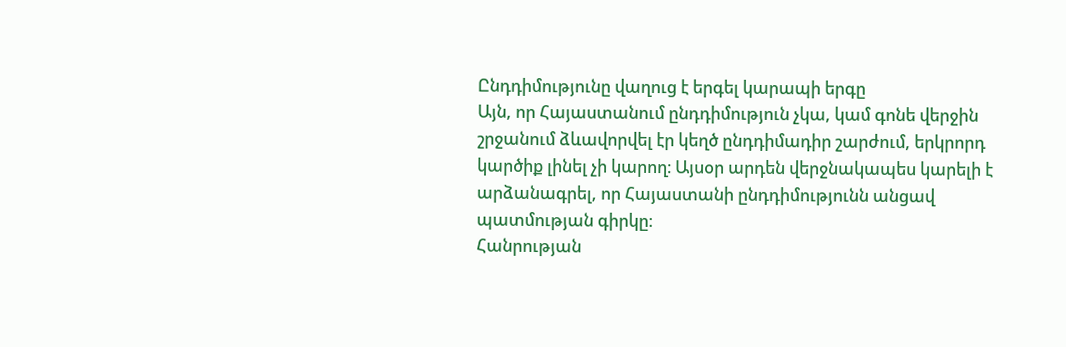Ընդդիմությունը վաղուց է երգել կարապի երգը
Այն, որ Հայաստանում ընդդիմություն չկա, կամ գոնե վերջին շրջանում ձևավորվել էր կեղծ ընդդիմադիր շարժում, երկրորդ կարծիք լինել չի կարող։ Այսօր արդեն վերջնակապես կարելի է արձանագրել, որ Հայաստանի ընդդիմությունն անցավ պատմության գիրկը։
Հանրության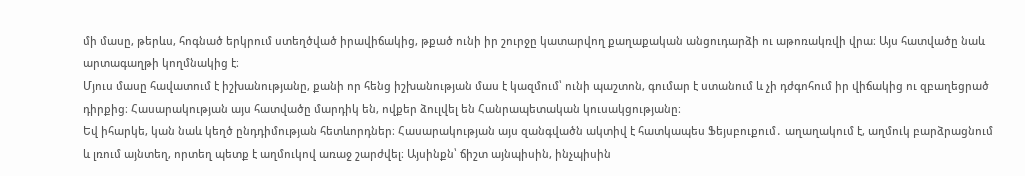մի մասը, թերևս, հոգնած երկրում ստեղծված իրավիճակից, թքած ունի իր շուրջը կատարվող քաղաքական անցուդարձի ու աթոռակռվի վրա։ Այս հատվածը նաև արտագաղթի կողմնակից է։
Մյուս մասը հավատում է իշխանությանը, քանի որ հենց իշխանության մաս է կազմում՝ ունի պաշտոն, գումար է ստանում և չի դժգոհում իր վիճակից ու զբաղեցրած դիրքից։ Հասարակության այս հատվածը մարդիկ են, ովքեր ձուլվել են Հանրապետական կուսակցությանը։
Եվ իհարկե, կան նաև կեղծ ընդդիմության հետևորդներ։ Հասարակության այս զանգվածն ակտիվ է հատկապես Ֆեյսբուքում․ աղաղակում է, աղմուկ բարձրացնում և լռում այնտեղ, որտեղ պետք է աղմուկով առաջ շարժվել։ Այսինքն՝ ճիշտ այնպիսին, ինչպիսին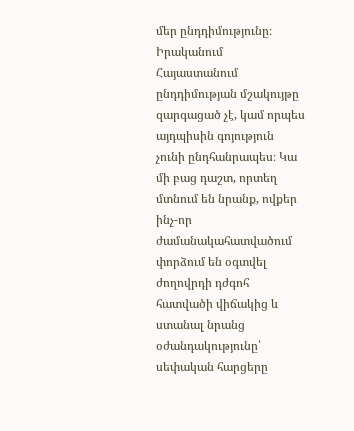մեր ընդդիմությունը։
Իրականում Հայաստանում ընդդիմության մշակույթը զարգացած չէ, կամ որպես այդպիսին գոյություն չունի ընդհանրապես։ Կա մի բաց դաշտ, որտեղ մտնում են նրանք, ովքեր ինչ-որ ժամանակահատվածում փորձում են օգտվել ժողովրդի դժգոհ հատվածի վիճակից և ստանալ նրանց օժանդակությունը՝ սեփական հարցերը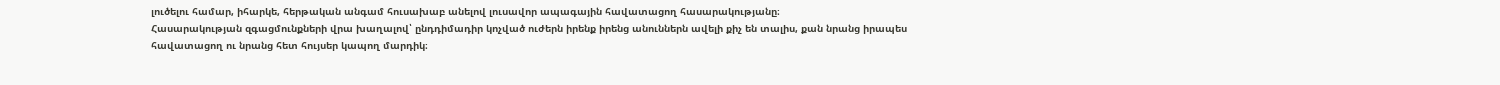լուծելու համար, իհարկե, հերթական անգամ հուսախաբ անելով լուսավոր ապագային հավատացող հասարակությանը։
Հասարակության զգացմունքների վրա խաղալով՝ ընդդիմադիր կոչված ուժերն իրենք իրենց անուններն ավելի քիչ են տալիս, քան նրանց իրապես հավատացող ու նրանց հետ հույսեր կապող մարդիկ։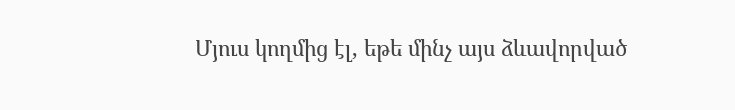Մյուս կողմից էլ, եթե մինչ այս ձևավորված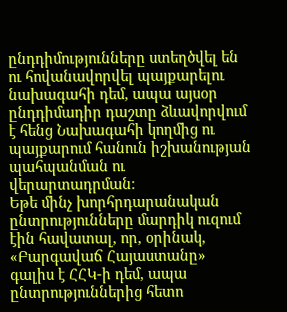ընդդիմությունները ստեղծվել են ու հովանավորվել պայքարելու նախագահի դեմ, ապա այսօր ընդդիմադիր դաշտը ձևավորվում է հենց Նախագահի կողմից ու պայքարում հանուն իշխանության պահպանման ու վերարտադրման։
Եթե մինչ խորհրդարանական ընտրությունները մարդիկ ուզում էին հավատալ, որ, օրինակ, «Բարգավաճ Հայաստանը» գալիս է ՀՀԿ-ի դեմ, ապա ընտրություններից հետո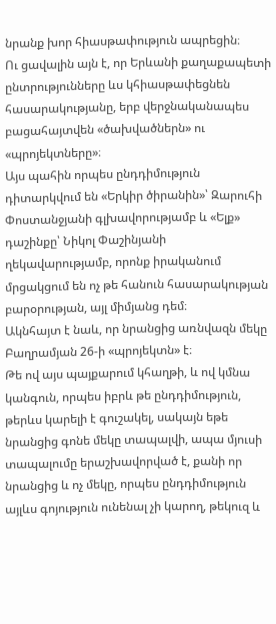նրանք խոր հիասթափություն ապրեցին։
Ու ցավալին այն է, որ Երևանի քաղաքապետի ընտրությունները ևս կհիասթափեցնեն հասարակությանը, երբ վերջնականապես բացահայտվեն «ծախվածներն» ու «պրոյեկտները»։
Այս պահին որպես ընդդիմություն դիտարկվում են «Երկիր ծիրանին»՝ Զարուհի Փոստանջյանի գլխավորությամբ և «Ելք» դաշինքը՝ Նիկոլ Փաշինյանի ղեկավարությամբ, որոնք իրականում մրցակցում են ոչ թե հանուն հասարակության բարօրության, այլ միմյանց դեմ։
Ակնհայտ է նաև, որ նրանցից առնվազն մեկը Բաղրամյան 26-ի «պրոյեկտն» է։
Թե ով այս պայքարում կհաղթի, և ով կմնա կանգուն, որպես իբրև թե ընդդիմություն, թերևս կարելի է գուշակել, սակայն եթե նրանցից գոնե մեկը տապալվի, ապա մյուսի տապալումը երաշխավորված է, քանի որ նրանցից և ոչ մեկը, որպես ընդդիմություն այլևս գոյություն ունենալ չի կարող, թեկուզ և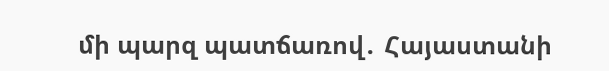մի պարզ պատճառով․ Հայաստանի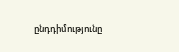ընդդիմությունը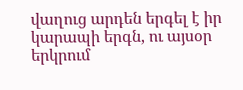վաղուց արդեն երգել է իր կարապի երգն, ու այսօր երկրում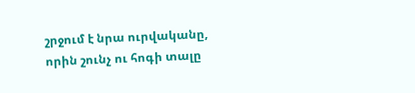շրջում է նրա ուրվականը, որին շունչ ու հոգի տալը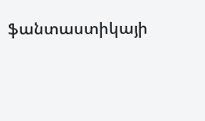ֆանտաստիկայի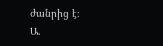ժանրից է։
Ա.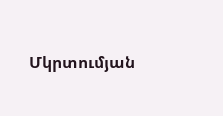Մկրտումյան